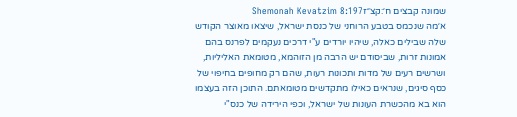שמונה קבצים ח׳:קצ״זShemonah Kevatzim 8:197
א׳מה שנכמס בטבע הרוחני של כנסת ישראל, שיצאו מאוצר הקודש שלה שבילים כאלה, שיהיו יורדים ע"י דרכים נעקמים לפרנס בהם אמונות זרות, שביסודם יש הרבה מן הזוהמא, מטומאת האליליות, ושרשים רעים של מדות ותכונות רעות, שהם רק מחופים בחיפוי של כסף סיגים, שנראים כאילו מתקדשים מטומאתם. התוכן הזה בעצמו הוא בא מהכשרת העונות של ישראל, וכפי הירידה של כנס"י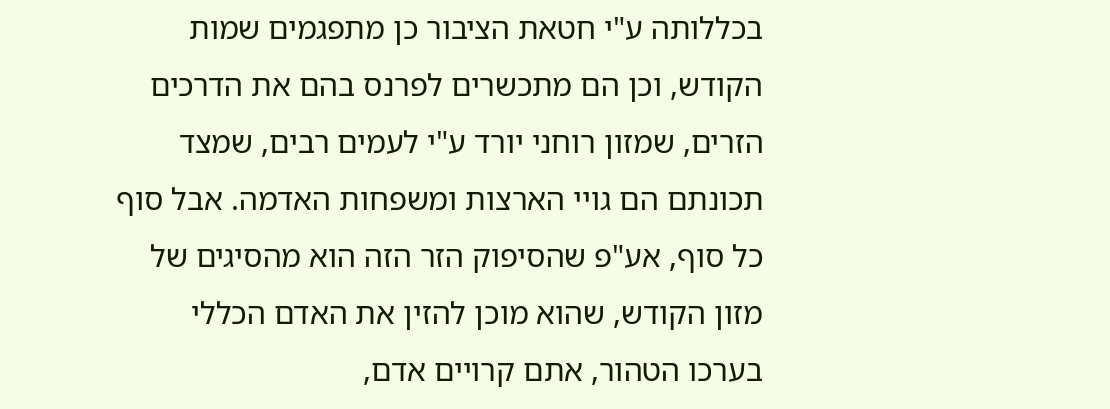בכללותה ע"י חטאת הציבור כן מתפגמים שמות הקודש, וכן הם מתכשרים לפרנס בהם את הדרכים הזרים, שמזון רוחני יורד ע"י לעמים רבים, שמצד תכונתם הם גויי הארצות ומשפחות האדמה. אבל סוף כל סוף, אע"פ שהסיפוק הזר הזה הוא מהסיגים של מזון הקודש, שהוא מוכן להזין את האדם הכללי בערכו הטהור, אתם קרויים אדם,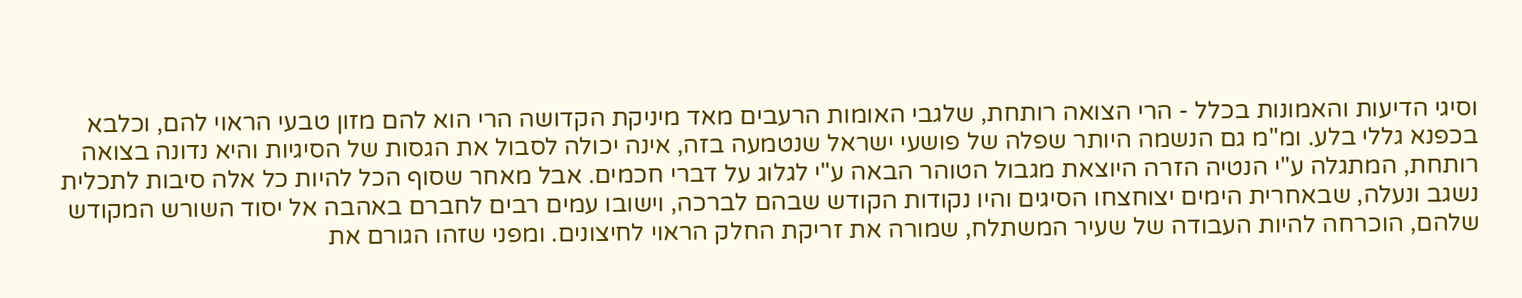וסיגי הדיעות והאמונות בכלל - הרי הצואה רותחת, שלגבי האומות הרעבים מאד מיניקת הקדושה הרי הוא להם מזון טבעי הראוי להם, וכלבא בכפנא גללי בלע. ומ"מ גם הנשמה היותר שפלה של פושעי ישראל שנטמעה בזה, אינה יכולה לסבול את הגסות של הסיגיות והיא נדונה בצואה רותחת, המתגלה ע"י הנטיה הזרה היוצאת מגבול הטוהר הבאה ע"י לגלוג על דברי חכמים. אבל מאחר שסוף הכל להיות כל אלה סיבות לתכלית נשגב ונעלה, שבאחרית הימים יצוחצחו הסיגים והיו נקודות הקודש שבהם לברכה, וישובו עמים רבים לחברם באהבה אל יסוד השורש המקודש שלהם, הוכרחה להיות העבודה של שעיר המשתלח, שמורה את זריקת החלק הראוי לחיצונים. ומפני שזהו הגורם את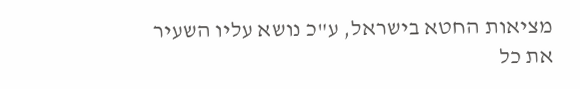מציאות החטא בישראל, ע"כ נושא עליו השעיר את כל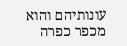עונותיהם והוא מכפר כפרה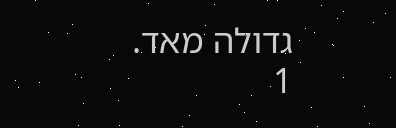גדולה מאד.
1